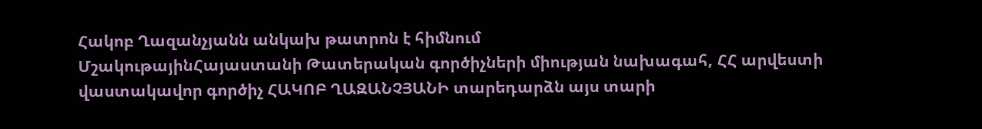Հակոբ Ղազանչյանն անկախ թատրոն է հիմնում
ՄշակութայինՀայաստանի Թատերական գործիչների միության նախագահ, ՀՀ արվեստի վաստակավոր գործիչ ՀԱԿՈԲ ՂԱԶԱՆՉՅԱՆԻ տարեդարձն այս տարի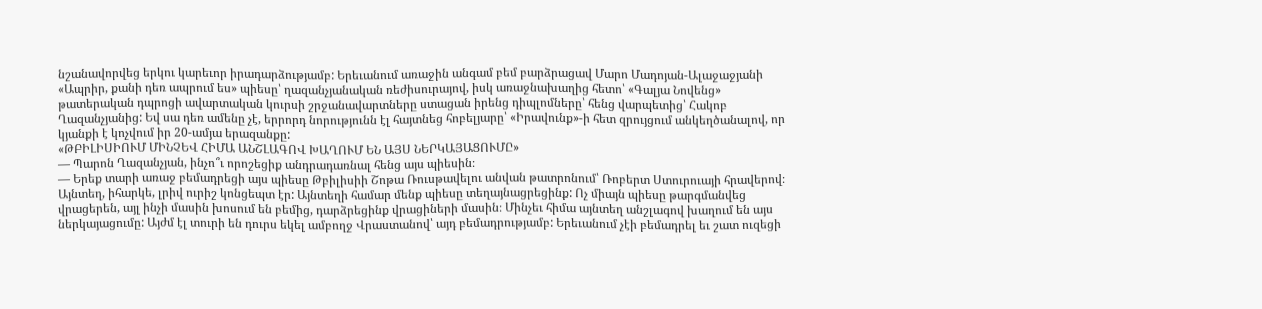նշանավորվեց երկու կարեւոր իրադարձությամբ: Երեւանում առաջին անգամ բեմ բարձրացավ Մարո Մադոյան-Ալաջաջյանի «Ապրիր, քանի դեռ ապրում ես» պիեսը՝ ղազանչյանական ռեժիսուրայով, իսկ առաջնախաղից հետո՝ «Գալյա Նովենց» թատերական դպրոցի ավարտական կուրսի շրջանավարտները ստացան իրենց դիպլոմները՝ հենց վարպետից՝ Հակոբ Ղազանչյանից: Եվ սա դեռ ամենը չէ, երրորդ նորությունն էլ հայտնեց հոբելյարը՝ «Իրավունք»-ի հետ զրույցում անկեղծանալով, որ կյանքի է կոչվում իր 20-ամյա երազանքը:
«ԹԲԻԼԻՍԻՈՒՄ ՄԻՆՉԵՎ ՀԻՄԱ ԱՆՇԼԱԳՈՎ ԽԱՂՈՒՄ ԵՆ ԱՅՍ ՆԵՐԿԱՅԱՑՈՒՄԸ»
— Պարոն Ղազանչյան, ինչո՞ւ որոշեցիք անդրադառնալ հենց այս պիեսին։
— Երեք տարի առաջ բեմադրեցի այս պիեսը Թբիլիսիի Շոթա Ռուսթավելու անվան թատրոնում՝ Ռոբերտ Ստուրուայի հրավերով։ Այնտեղ, իհարկե, լրիվ ուրիշ կոնցեպտ էր: Այնտեղի համար մենք պիեսը տեղայնացրեցինք: Ոչ միայն պիեսը թարգմանվեց վրացերեն, այլ ինչի մասին խոսում են բեմից, դարձրեցինք վրացիների մասին։ Մինչեւ հիմա այնտեղ անշլագով խաղում են այս ներկայացումը: Այժմ էլ տուրի են դուրս եկել ամբողջ Վրաստանով՝ այդ բեմադրությամբ: Երեւանում չէի բեմադրել եւ շատ ուզեցի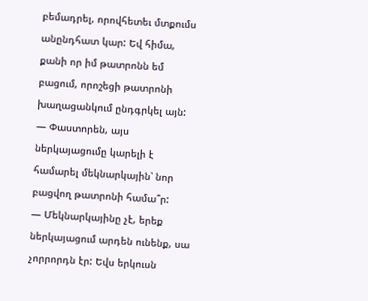բեմադրել, որովհետեւ մտքումս անընդհատ կար: Եվ հիմա, քանի որ իմ թատրոնն եմ բացում, որոշեցի թատրոնի խաղացանկում ընդգրկել այն:
— Փաստորեն, այս ներկայացումը կարելի է համարել մեկնարկային՝ նոր բացվող թատրոնի համա՞ր:
— Մեկնարկայինը չէ, երեք ներկայացում արդեն ունենք, սա չորրորդն էր: Եվս երկուսն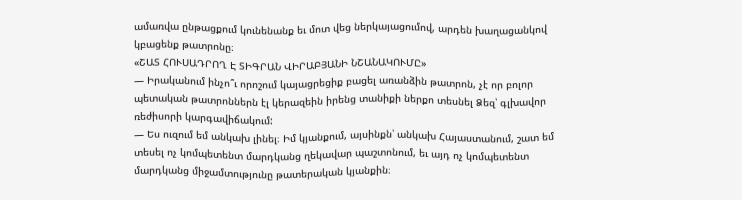ամառվա ընթացքում կունենանք եւ մոտ վեց ներկայացումով, արդեն խաղացանկով կբացենք թատրոնը։
«ՇԱՏ ՀՈՒՍԱԴՐՈՂ Է ՏԻԳՐԱՆ ՎԻՐԱԲՅԱՆԻ ՆՇԱՆԱԿՈՒՄԸ»
— Իրականում ինչո՞ւ որոշում կայացրեցիք բացել առանձին թատրոն, չէ որ բոլոր պետական թատրոններն էլ կերազեին իրենց տանիքի ներքո տեսնել Ձեզ՝ գլխավոր ռեժիսորի կարգավիճակում:
— Ես ուզում եմ անկախ լինել։ Իմ կյանքում, այսինքն՝ անկախ Հայաստանում, շատ եմ տեսել ոչ կոմպետենտ մարդկանց ղեկավար պաշտոնում, եւ այդ ոչ կոմպետենտ մարդկանց միջամտությունը թատերական կյանքին։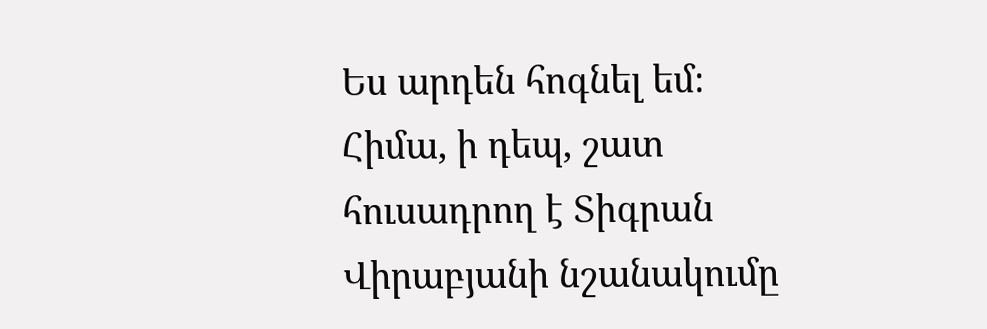Ես արդեն հոգնել եմ։
Հիմա, ի դեպ, շատ հուսադրող է Տիգրան Վիրաբյանի նշանակումը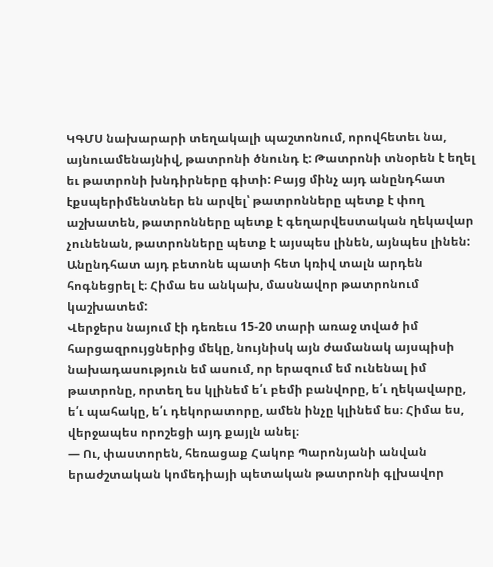ԿԳՄՍ նախարարի տեղակալի պաշտոնում, որովհետեւ նա, այնուամենայնիվ, թատրոնի ծնունդ է: Թատրոնի տնօրեն է եղել եւ թատրոնի խնդիրները գիտի: Բայց մինչ այդ անընդհատ էքսպերիմենտներ են արվել՝ թատրոնները պետք է փող աշխատեն, թատրոնները պետք է գեղարվեստական ղեկավար չունենան, թատրոնները պետք է այսպես լինեն, այնպես լինեն: Անընդհատ այդ բետոնե պատի հետ կռիվ տալն արդեն հոգնեցրել է։ Հիմա ես անկախ, մասնավոր թատրոնում կաշխատեմ:
Վերջերս նայում էի դեռեւս 15-20 տարի առաջ տված իմ հարցազրույցներից մեկը, նույնիսկ այն ժամանակ այսպիսի նախադասություն եմ ասում, որ երազում եմ ունենալ իմ թատրոնը, որտեղ ես կլինեմ ե՛ւ բեմի բանվորը, ե՛ւ ղեկավարը, ե՛ւ պահակը, ե՛ւ դեկորատորը, ամեն ինչը կլինեմ ես։ Հիմա ես, վերջապես որոշեցի այդ քայլն անել։
— Ու, փաստորեն, հեռացաք Հակոբ Պարոնյանի անվան երաժշտական կոմեդիայի պետական թատրոնի գլխավոր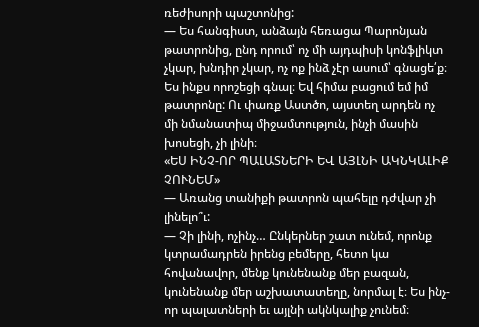ռեժիսորի պաշտոնից:
— Ես հանգիստ, անձայն հեռացա Պարոնյան թատրոնից, ընդ որում՝ ոչ մի այդպիսի կոնֆլիկտ չկար, խնդիր չկար, ոչ ոք ինձ չէր ասում՝ գնացե՛ք։ Ես ինքս որոշեցի գնալ։ Եվ հիմա բացում եմ իմ թատրոնը: Ու փառք Աստծո, այստեղ արդեն ոչ մի նմանատիպ միջամտություն, ինչի մասին խոսեցի, չի լինի։
«ԵՍ ԻՆՉ-ՈՐ ՊԱԼԱՏՆԵՐԻ ԵՎ ԱՅԼՆԻ ԱԿՆԿԱԼԻՔ ՉՈՒՆԵՄ»
— Առանց տանիքի թատրոն պահելը դժվար չի լինելո՞ւ:
— Չի լինի, ոչինչ… Ընկերներ շատ ունեմ, որոնք կտրամադրեն իրենց բեմերը, հետո կա հովանավոր, մենք կունենանք մեր բազան, կունենանք մեր աշխատատեղը, նորմալ է։ Ես ինչ-որ պալատների եւ այլնի ակնկալիք չունեմ։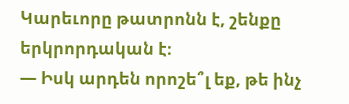Կարեւորը թատրոնն է, շենքը երկրորդական է։
— Իսկ արդեն որոշե՞լ եք, թե ինչ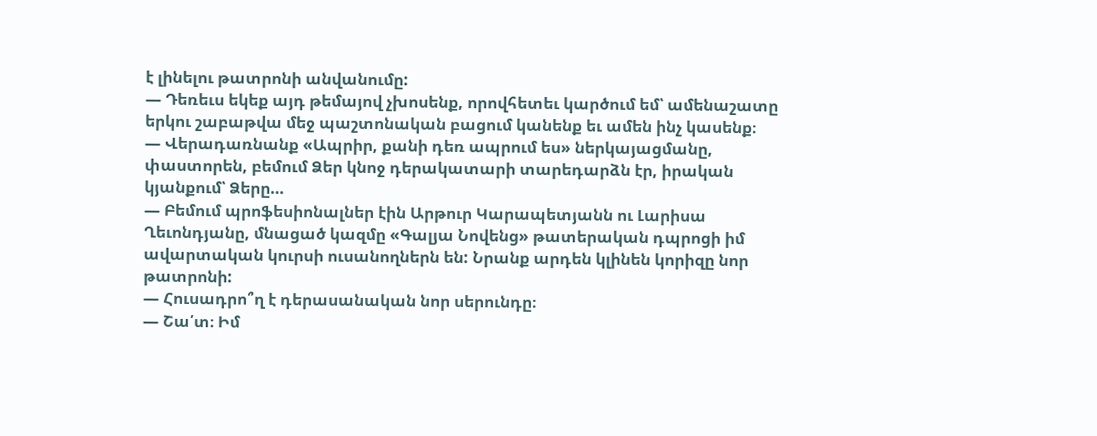է լինելու թատրոնի անվանումը:
— Դեռեւս եկեք այդ թեմայով չխոսենք, որովհետեւ կարծում եմ՝ ամենաշատը երկու շաբաթվա մեջ պաշտոնական բացում կանենք եւ ամեն ինչ կասենք։
— Վերադառնանք «Ապրիր, քանի դեռ ապրում ես» ներկայացմանը, փաստորեն, բեմում Ձեր կնոջ դերակատարի տարեդարձն էր, իրական կյանքում՝ Ձերը…
— Բեմում պրոֆեսիոնալներ էին Արթուր Կարապետյանն ու Լարիսա Ղեւոնդյանը, մնացած կազմը «Գալյա Նովենց» թատերական դպրոցի իմ ավարտական կուրսի ուսանողներն են: Նրանք արդեն կլինեն կորիզը նոր թատրոնի:
— Հուսադրո՞ղ է դերասանական նոր սերունդը։
— Շա՛տ։ Իմ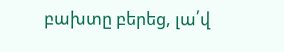բախտը բերեց, լա՛վ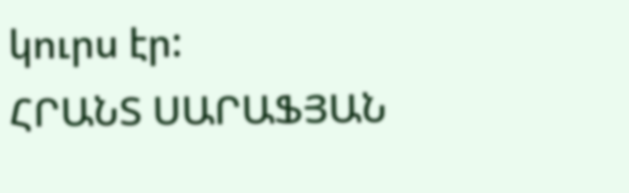կուրս էր:
ՀՐԱՆՏ ՍԱՐԱՖՅԱՆ